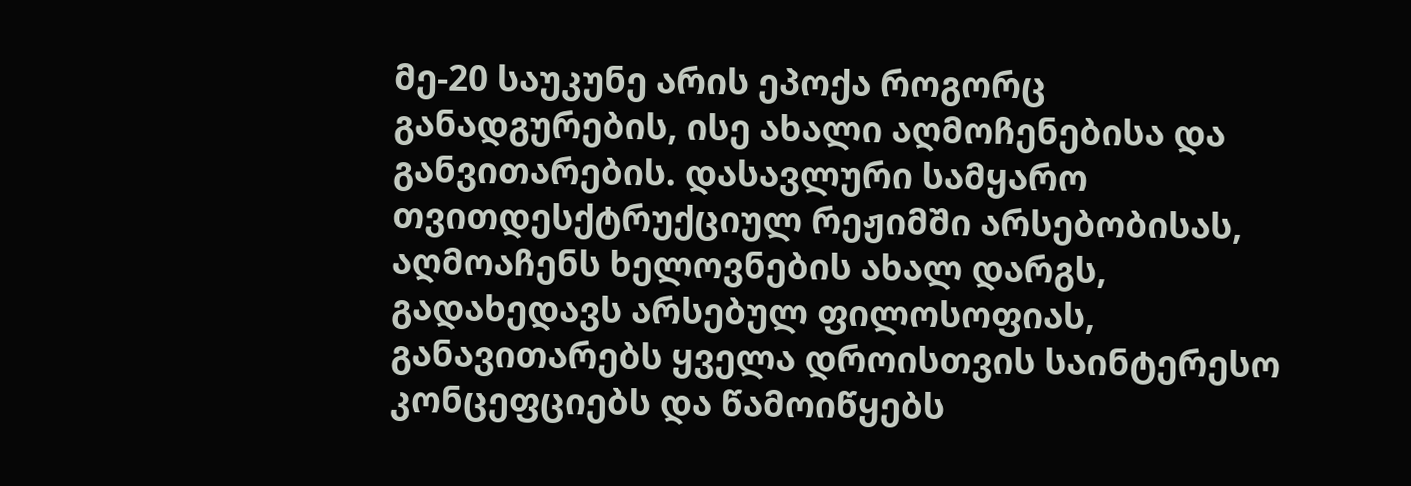მე-20 საუკუნე არის ეპოქა როგორც განადგურების, ისე ახალი აღმოჩენებისა და განვითარების. დასავლური სამყარო თვითდესქტრუქციულ რეჟიმში არსებობისას, აღმოაჩენს ხელოვნების ახალ დარგს, გადახედავს არსებულ ფილოსოფიას, განავითარებს ყველა დროისთვის საინტერესო კონცეფციებს და წამოიწყებს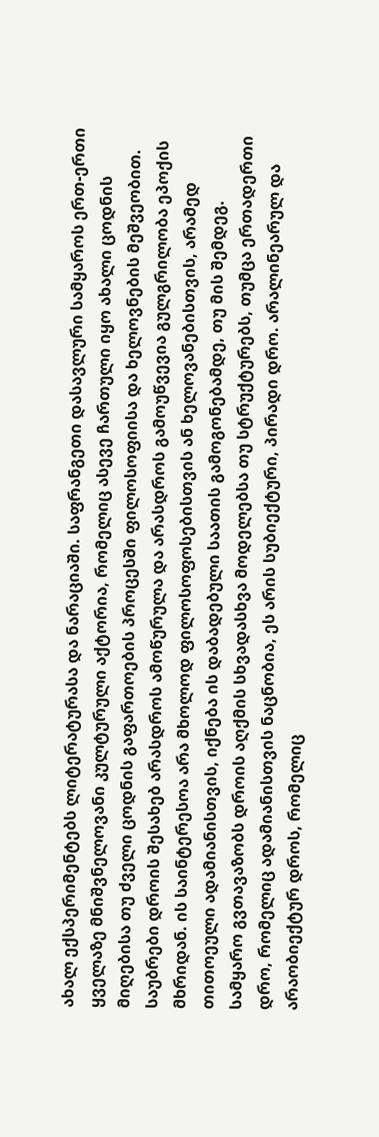ახალ ექსპერიმენტებს ლიტერატურასა და ნარაციაში. საფრანგეთი დასავლური სამყაროს ერთ-ერთი ყველაზე მნიშვნელოვანი კულტურული აქტორია, რომელიც ასევე ჩართული იყო ახალი ცოდნის მიღებისა თუ ძველი ცოდნის გაფართოების პროცესში ფილოსოფიისა და ხელოვნების მეშვეობით.
საუბრები დროის შესახებ არასდროს ამოწურულა და არასდროს გამოუწვევია გულგრილობა ეპოქის მხრიდან. ის საინტერესოა არა მხოლოდ ფილოსოფოსებისთვის ან ხელოვანებისთვის, არამედ თითოეული ადამიანისთვის, იქნება ის დაბადებული საათის გამოგონებამდე, თუ მის შემდეგ. სამყარო გვთავაზობს დროის აღქმის სხვადასხვა მოდელებსა თუ სტრუქტურებს, თუმცა ერთადერთი დრო, რომელიც ადამიანისთვის ნაცნობია, ეს არის სუბიექტური, პირადი დრო. არალინეარულ და არაობიექტურ დროს, რომელიც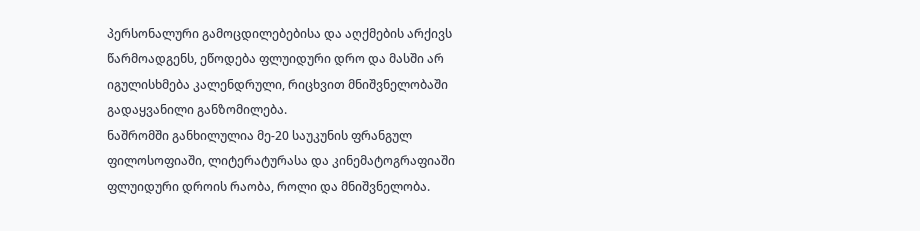პერსონალური გამოცდილებებისა და აღქმების არქივს წარმოადგენს, ეწოდება ფლუიდური დრო და მასში არ იგულისხმება კალენდრული, რიცხვით მნიშვნელობაში გადაყვანილი განზომილება.
ნაშრომში განხილულია მე-20 საუკუნის ფრანგულ ფილოსოფიაში, ლიტერატურასა და კინემატოგრაფიაში ფლუიდური დროის რაობა, როლი და მნიშვნელობა.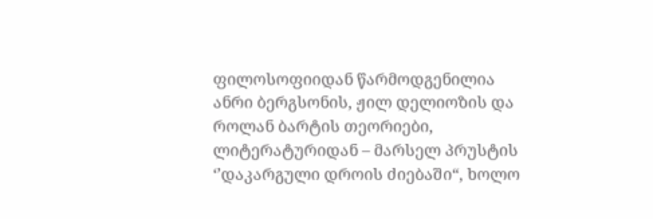ფილოსოფიიდან წარმოდგენილია ანრი ბერგსონის, ჟილ დელიოზის და როლან ბარტის თეორიები, ლიტერატურიდან – მარსელ პრუსტის ‘’დაკარგული დროის ძიებაში“, ხოლო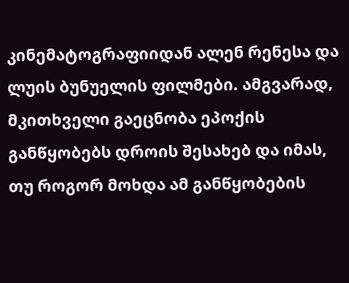კინემატოგრაფიიდან ალენ რენესა და ლუის ბუნუელის ფილმები. ამგვარად, მკითხველი გაეცნობა ეპოქის განწყობებს დროის შესახებ და იმას, თუ როგორ მოხდა ამ განწყობების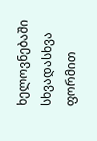ხელოვნებაში სხვადასხვა ფორმით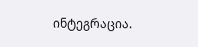ინტეგრაცია.